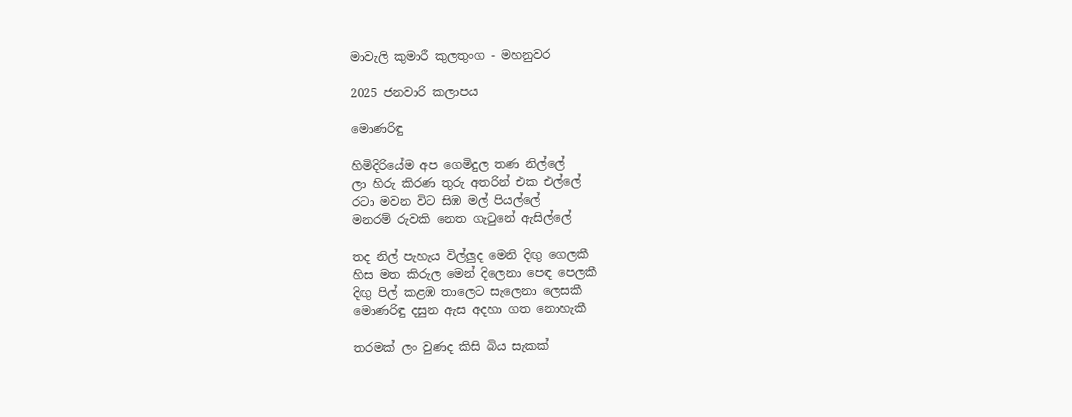මාවැලි කුමාරී කුලතුංග - මහනුවර

2025 ජනවාරි කලාපය

මොණරිඳු

හිමිදිරියේම අප ගෙමිදුල තණ නිල්ලේ
ලා හිරු කිරණ තුරු අතරින් එක එල්ලේ
රටා මවන විට සිඹ මල් පියල්ලේ
මනරම් රුවකි නෙත ගැටුනේ ඇසිල්ලේ

තද නිල් පැහැය විල්ලුද මෙනි දිඟු ගෙලකී
හිස මත කිරුල මෙන් දිලෙනා පෙඳ පෙලකී
දිඟු පිල් කළඹ තාලෙට සැලෙනා ලෙසකී
මොණරිඳු දසුන ඇස අදහා ගත නොහැකී

තරමක් ලං වුණද කිසි බිය සැකක්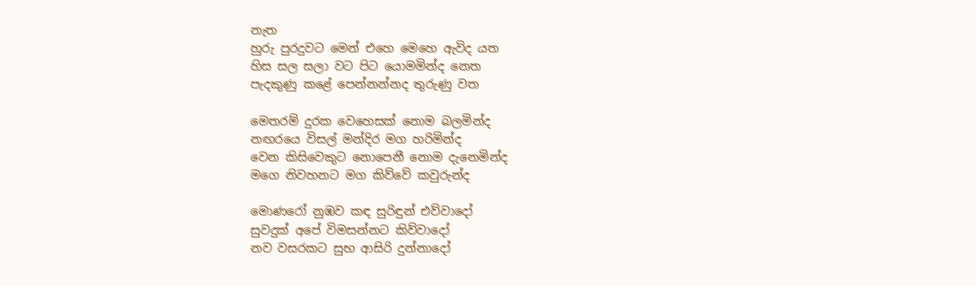නැත
හුරු පුරදුවට මෙන් එහෙ මෙහෙ ඇවිද යත
හිස සල සලා වට පිට යොමමින්ද නෙත
පැදකුණු කළේ පෙන්නන්නද තුරුණු වත

මෙතරම් දුරක වෙහෙසක් නොම බලමින්ද
නඟරයෙ විසල් මන්දිර මග හරිමින්ද
වෙන කිසිවෙකුට නොපෙනී නොම දැනෙමින්ද
මගෙ නිවහනට මග කිව්වේ කවුරුන්ද

මොණරෝ නුඹව කඳ සුරිඳුන් එව්වාදෝ
සුවදුක් අපේ විමසන්නට කිව්වාදෝ
නව වසරකට සුභ ආසිරි දුන්නාදෝ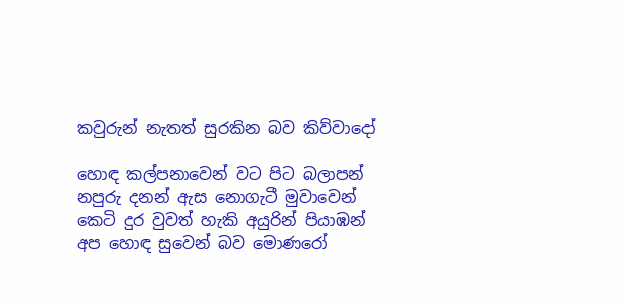කවුරුන් නැතත් සුරකින බව කිව්වාදෝ

හොඳ කල්පනාවෙන් වට පිට බලාපන්
නපුරු දනන් ඇස නොගැටී මුවාවෙන්
කෙටි දුර වුවත් හැකි අයුරින් පියාඹන්
අප හොඳ සුවෙන් බව මොණරෝ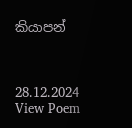කියාපන්



28.12.2024
View Poem